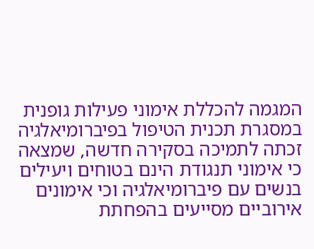המגמה להכללת אימוני פעילות גופנית במסגרת תכנית הטיפול בפיברומיאלגיה זכתה לתמיכה בסקירה חדשה, שמצאה כי אימוני תנגודת הינם בטוחים ויעילים בנשים עם פיברומיאלגיה וכי אימונים אירוביים מסייעים בהפחתת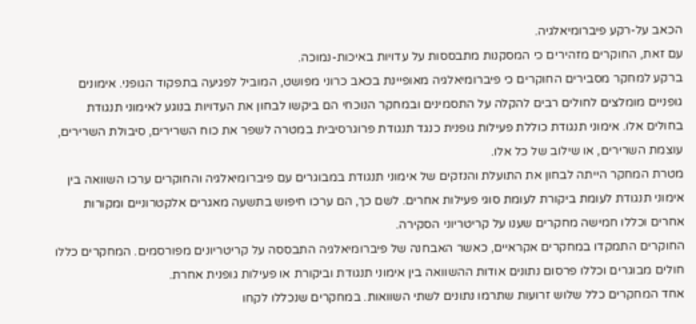הכאב על-רקע פיברומיאלגיה.
עם זאת, החוקרים מזהירים כי המסקנות מתבססות על עדויות באיכות-נמוכה.
ברקע למחקר מסבירים החוקרים כי פיברומיאלגיה מאופיינת בכאב כרוני מפושט, המוביל לפגיעה בתפקוד הגופני. אימונים גופניים מומלצים לחולים רבים להקלה על התסמינים ובמחקר הנוכחי הם ביקשו לבחון את העדויות בנוגע לאימוני תנגודת בחולים אלו. אימוני תנגודת כוללת פעילות גופנית כנגד תנגודת פרוגרסיבית במטרה לשפר את כוח השרירים, סיבולת השרירים, עוצמת השרירים, או שילוב של כל אלו.
מטרת המחקר הייתה לבחון את התועלת והנזקים של אימוני תנגודת במבוגרים עם פיברומיאלגיה והחוקרים ערכו השוואה בין אימוני תנגודת לעומת ביקורת לעומת סוגי פעילות אחרים. לשם כך, הם ערכו חיפוש בתשעה מאגרים אלקטרוניים ומקורות אחרים וכללו חמישה מחקרים שענו על קריטריוני הסקירה.
החוקרים התמקדו במחקרים אקראיים, כאשר האבחנה של פיברומיאלגיה התבססה על קריטריונים מפורסמים. המחקרים כללו חולים מבוגרים וכללו פרסום נתונים אודות ההשוואה בין אימוני תנגודת וביקורת או פעילות גופנית אחרת.
אחד המחקרים כלל שלוש זרועות שתרמו נתונים לשתי השוואות. במחקרים שנכללו לקחו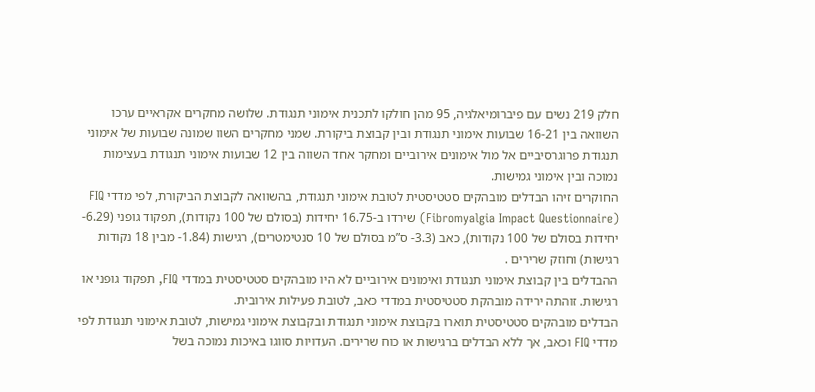חלק 219 נשים עם פיברומיאלגיה, 95 מהן חולקו לתכנית אימוני תנגודת. שלושה מחקרים אקראיים ערכו השוואה בין 16-21 שבועות אימוני תנגודת ובין קבוצת ביקורת. שמני מחקרים השוו שמונה שבועות של אימוני תנגודת פרוגרסיביים אל מול אימונים אירוביים ומחקר אחד השווה בין 12 שבועות אימוני תנגודת בעצימות נמוכה ובין אימוני גמישות.
החוקרים זיהו הבדלים מובהקים סטטיסטית לטובת אימוני תנגודת, בהשוואה לקבוצת הביקורת, לפי מדדי FIQ (Fibromyalgia Impact Questionnaire) שירדו ב-16.75 יחידות (בסולם של 100 נקודות), תפקוד גופני (6.29- יחידות בסולם של 100 נקודות), כאב (3.3- ס”מ בסולם של 10 סנטימטרים), רגישות (1.84- מבין 18 נקודות רגישות) וחוזק שרירים .
ההבדלים בין קבוצת אימוני תנגודת ואימונים אירוביים לא היו מובהקים סטטיסטית במדדי FIQ, תפקוד גופני או רגישות. זוהתה ירידה מובהקת סטטיסטית במדדי כאב, לטובת פעילות אירובית.
הבדלים מובהקים סטטיסטית תוארו בקבוצת אימוני תנגודת ובקבוצת אימוני גמישות, לטובת אימוני תנגודת לפי מדדי FIQ וכאב, אך ללא הבדלים ברגישות או כוח שרירים. העדויות סווגו באיכות נמוכה בשל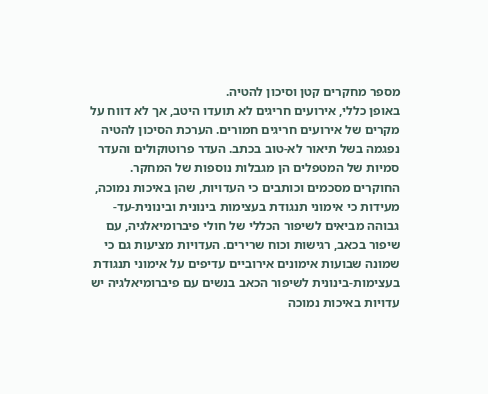מספר מחקרים קטן וסיכון להטיה.
באופן כללי, אירועים חריגים לא תועדו היטב, אך לא דווח על מקרים של אירועים חריגים חמורים. הערכת הסיכון להטיה נפגמה בשל תיאור לא-טוב בכתב. העדר פרוטוקולים והעדר סמיות של המטפלים הן מגבלות נוספות של המחקר.
החוקרים מסכמים וכותבים כי העדויות, שהן באיכות נמוכה, מעידות כי אימוני תנגודת בעצימות בינונית ובינונית-עד-גבוהה מביאים לשיפור הכללי של חולי פיברומיאלגיה, עם שיפור בכאב, רגישות וכוח שרירים. העדויות מציעות גם כי שמונה שבועות אימונים אירוביים עדיפים על אימוני תנגודת בעצימות-בינונית לשיפור הכאב בנשים עם פיברומיאלגיה יש עדויות באיכות נמוכה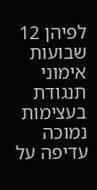לפיהן 12 שבועות אימוני תנגודת בעצימות נמוכה עדיפה על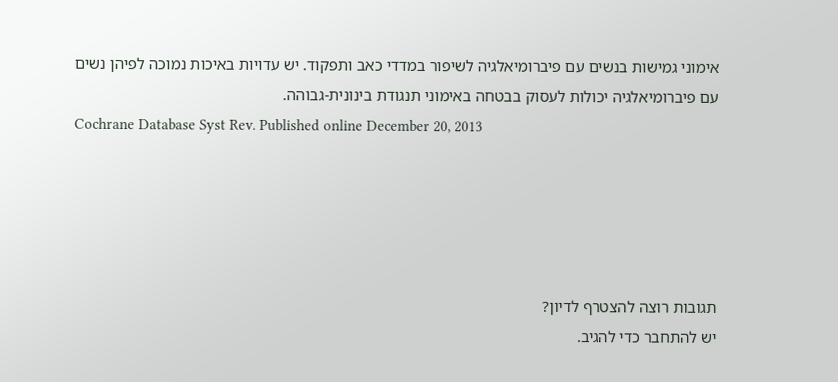אימוני גמישות בנשים עם פיברומיאלגיה לשיפור במדדי כאב ותפקוד. יש עדויות באיכות נמוכה לפיהן נשים עם פיברומיאלגיה יכולות לעסוק בבטחה באימוני תנגודת בינונית-גבוהה.
Cochrane Database Syst Rev. Published online December 20, 2013





תגובות רוצה להצטרף לדיון?
יש להתחבר כדי להגיב.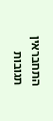התחבראין תגובות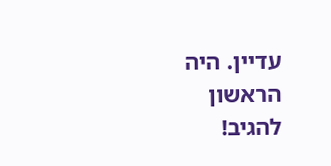עדיין. היה הראשון להגיב!